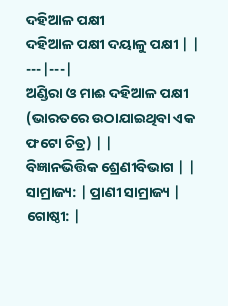ଦହିଆଳ ପକ୍ଷୀ
ଦହିଆଳ ପକ୍ଷୀ ଦୟାଳୁ ପକ୍ଷୀ | |
---|---|
ଅଣ୍ଡିରା ଓ ମାଈ ଦହିଆଳ ପକ୍ଷୀ (ଭାରତରେ ଉଠାଯାଇଥିବା ଏକ ଫଟୋ ଚିତ୍ର) | |
ବିଜ୍ଞାନଭିତ୍ତିକ ଶ୍ରେଣୀବିଭାଗ | |
ସାମ୍ରାଜ୍ୟ: | ପ୍ରାଣୀ ସାମ୍ରାଜ୍ୟ |
ଗୋଷ୍ଠୀ: |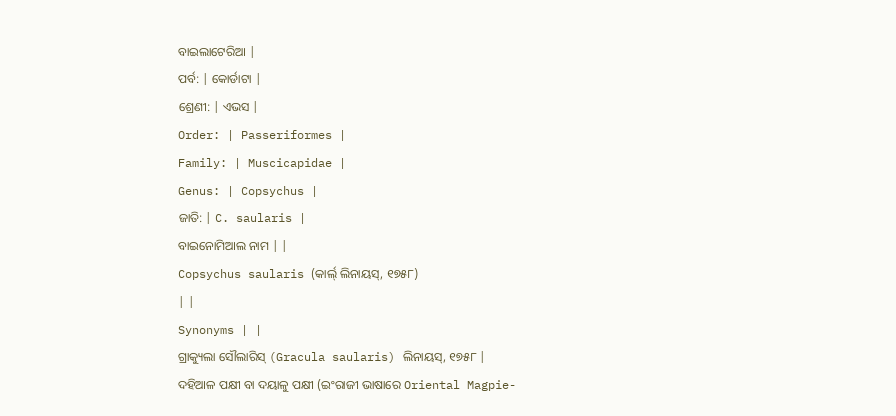ବାଇଲାଟେରିଆ |
ପର୍ବ: | କୋର୍ଡାଟା |
ଶ୍ରେଣୀ: | ଏଭସ |
Order: | Passeriformes |
Family: | Muscicapidae |
Genus: | Copsychus |
ଜାତି: | C. saularis |
ବାଇନୋମିଆଲ ନାମ | |
Copsychus saularis (କାର୍ଲ୍ ଲିନାୟସ୍, ୧୭୫୮)
| |
Synonyms | |
ଗ୍ରାକ୍ୟୁଲା ସୌଲାରିସ୍ (Gracula saularis) ଲିନାୟସ୍, ୧୭୫୮ |
ଦହିଆଳ ପକ୍ଷୀ ବା ଦୟାଳୁ ପକ୍ଷୀ (ଇଂରାଜୀ ଭାଷାରେ Oriental Magpie-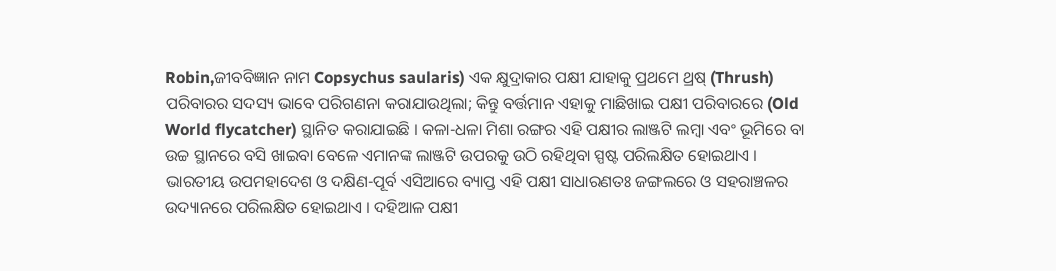Robin,ଜୀବବିଜ୍ଞାନ ନାମ Copsychus saularis) ଏକ କ୍ଷୁଦ୍ରାକାର ପକ୍ଷୀ ଯାହାକୁ ପ୍ରଥମେ ଥ୍ରଷ୍ (Thrush) ପରିବାରର ସଦସ୍ୟ ଭାବେ ପରିଗଣନା କରାଯାଉଥିଲା; କିନ୍ତୁ ବର୍ତ୍ତମାନ ଏହାକୁ ମାଛିଖାଇ ପକ୍ଷୀ ପରିବାରରେ (Old World flycatcher) ସ୍ଥାନିତ କରାଯାଇଛି । କଳା-ଧଳା ମିଶା ରଙ୍ଗର ଏହି ପକ୍ଷୀର ଲାଞ୍ଜଟି ଲମ୍ବା ଏବଂ ଭୂମିରେ ବା ଉଚ୍ଚ ସ୍ଥାନରେ ବସି ଖାଇବା ବେଳେ ଏମାନଙ୍କ ଲାଞ୍ଜଟି ଉପରକୁ ଉଠି ରହିଥିବା ସ୍ପଷ୍ଟ ପରିଲକ୍ଷିତ ହୋଇଥାଏ । ଭାରତୀୟ ଉପମହାଦେଶ ଓ ଦକ୍ଷିଣ-ପୂର୍ବ ଏସିଆରେ ବ୍ୟାପ୍ତ ଏହି ପକ୍ଷୀ ସାଧାରଣତଃ ଜଙ୍ଗଲରେ ଓ ସହରାଞ୍ଚଳର ଉଦ୍ୟାନରେ ପରିଲକ୍ଷିତ ହୋଇଥାଏ । ଦହିଆଳ ପକ୍ଷୀ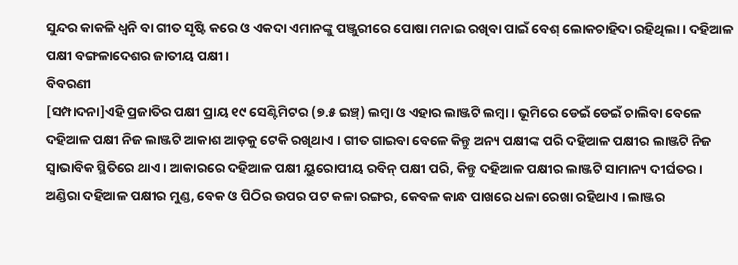ସୁନ୍ଦର କାକଳି ଧ୍ୱନି ବା ଗୀତ ସୃଷ୍ଟି କରେ ଓ ଏକଦା ଏମାନଙ୍କୁ ପଞ୍ଜୁରୀରେ ପୋଷା ମନାଇ ରଖିବା ପାଇଁ ବେଶ୍ ଲୋକଚାହିଦା ରହିଥିଲା । ଦହିଆଳ ପକ୍ଷୀ ବଙ୍ଗଳାଦେଶର ଜାତୀୟ ପକ୍ଷୀ ।
ବିବରଣୀ
[ସମ୍ପାଦନା]ଏହି ପ୍ରଜାତିର ପକ୍ଷୀ ପ୍ରାୟ ୧୯ ସେଣ୍ଟିମିଟର (୭.୫ ଇଞ୍ଚ୍) ଲମ୍ବା ଓ ଏହାର ଲାଞ୍ଜଟି ଲମ୍ବା । ଭୂମିରେ ଡେଇଁ ଡେଇଁ ଚାଲିବା ବେଳେ ଦହିଆଳ ପକ୍ଷୀ ନିଜ ଲାଞ୍ଜଟି ଆକାଶ ଆଡ଼କୁ ଟେକି ରଖିଥାଏ । ଗୀତ ଗାଇବା ବେଳେ କିନ୍ତୁ ଅନ୍ୟ ପକ୍ଷୀଙ୍କ ପରି ଦହିଆଳ ପକ୍ଷୀର ଲାଞ୍ଜଟି ନିଜ ସ୍ୱାଭାବିକ ସ୍ଥିତିରେ ଥାଏ । ଆକାରରେ ଦହିଆଳ ପକ୍ଷୀ ୟୁରୋପୀୟ ରବିନ୍ ପକ୍ଷୀ ପରି, କିନ୍ତୁ ଦହିଆଳ ପକ୍ଷୀର ଲାଞ୍ଜଟି ସାମାନ୍ୟ ଦୀର୍ଘତର । ଅଣ୍ଡିରା ଦହିଆଳ ପକ୍ଷୀର ମୁଣ୍ଡ, ବେକ ଓ ପିଠିର ଉପର ପଟ କଳା ରଙ୍ଗର, କେବଳ କାନ୍ଧ ପାଖରେ ଧଳା ରେଖା ରହିଥାଏ । ଲାଞ୍ଜର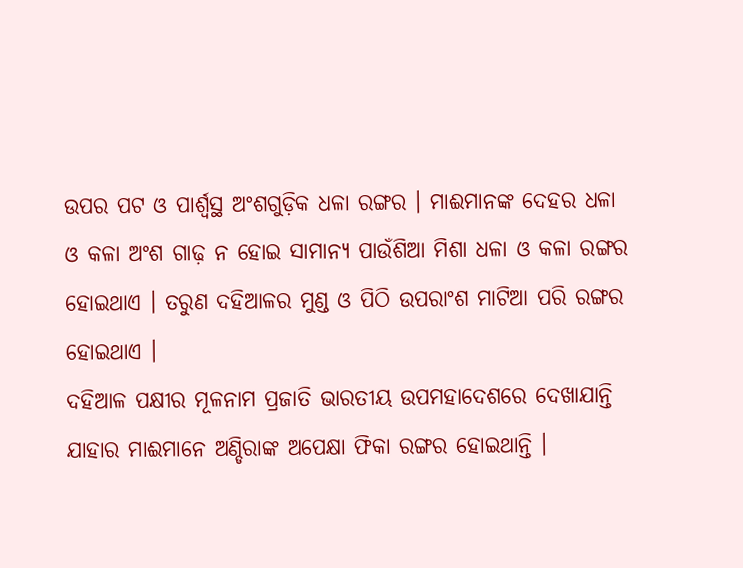ଉପର ପଟ ଓ ପାର୍ଶ୍ୱସ୍ଥ ଅଂଶଗୁଡ଼ିକ ଧଳା ରଙ୍ଗର । ମାଈମାନଙ୍କ ଦେହର ଧଳା ଓ କଳା ଅଂଶ ଗାଢ଼ ନ ହୋଇ ସାମାନ୍ୟ ପାଉଁଶିଆ ମିଶା ଧଳା ଓ କଳା ରଙ୍ଗର ହୋଇଥାଏ । ତରୁଣ ଦହିଆଳର ମୁଣ୍ଡ ଓ ପିଠି ଉପରାଂଶ ମାଟିଆ ପରି ରଙ୍ଗର ହୋଇଥାଏ ।
ଦହିଆଳ ପକ୍ଷୀର ମୂଳନାମ ପ୍ରଜାତି ଭାରତୀୟ ଉପମହାଦେଶରେ ଦେଖାଯାନ୍ତି ଯାହାର ମାଈମାନେ ଅଣ୍ଡିରାଙ୍କ ଅପେକ୍ଷା ଫିକା ରଙ୍ଗର ହୋଇଥାନ୍ତି ।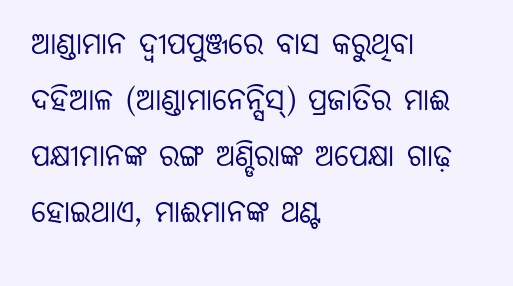ଆଣ୍ଡାମାନ ଦ୍ୱୀପପୁଞ୍ଜରେ ବାସ କରୁଥିବା ଦହିଆଳ (ଆଣ୍ଡାମାନେନ୍ସିସ୍) ପ୍ରଜାତିର ମାଈ ପକ୍ଷୀମାନଙ୍କ ରଙ୍ଗ ଅଣ୍ଡିରାଙ୍କ ଅପେକ୍ଷା ଗାଢ଼ ହୋଇଥାଏ, ମାଈମାନଙ୍କ ଥଣ୍ଟ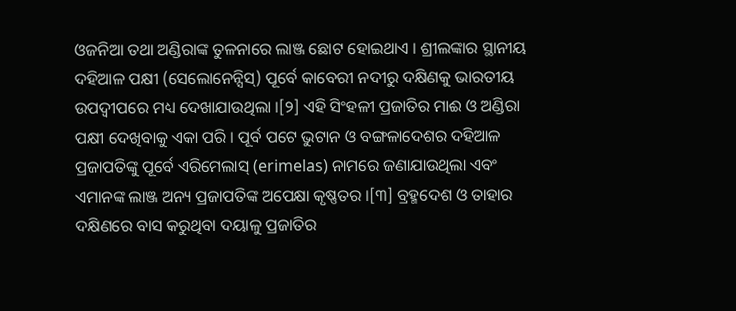ଓଜନିଆ ତଥା ଅଣ୍ଡିରାଙ୍କ ତୁଳନାରେ ଲାଞ୍ଜ ଛୋଟ ହୋଇଥାଏ । ଶ୍ରୀଲଙ୍କାର ସ୍ଥାନୀୟ ଦହିଆଳ ପକ୍ଷୀ (ସେଲୋନେନ୍ସିସ୍) ପୂର୍ବେ କାବେରୀ ନଦୀରୁ ଦକ୍ଷିଣକୁ ଭାରତୀୟ ଉପଦ୍ୱୀପରେ ମଧ୍ୟ ଦେଖାଯାଉଥିଲା ।[୨] ଏହି ସିଂହଳୀ ପ୍ରଜାତିର ମାଈ ଓ ଅଣ୍ଡିରା ପକ୍ଷୀ ଦେଖିବାକୁ ଏକା ପରି । ପୂର୍ବ ପଟେ ଭୁଟାନ ଓ ବଙ୍ଗଳାଦେଶର ଦହିଆଳ ପ୍ରଜାପତିଙ୍କୁ ପୂର୍ବେ ଏରିମେଲାସ୍ (erimelas) ନାମରେ ଜଣାଯାଉଥିଲା ଏବଂ ଏମାନଙ୍କ ଲାଞ୍ଜ ଅନ୍ୟ ପ୍ରଜାପତିଙ୍କ ଅପେକ୍ଷା କୃଷ୍ଣତର ।[୩] ବ୍ରହ୍ମଦେଶ ଓ ତାହାର ଦକ୍ଷିଣରେ ବାସ କରୁଥିବା ଦୟାଳୁ ପ୍ରଜାତିର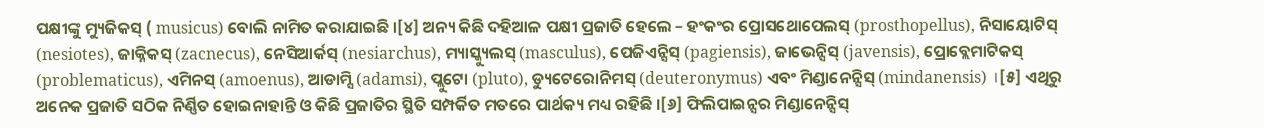ପକ୍ଷୀଙ୍କୁ ମ୍ୟୁଜିକସ୍ ( musicus) ବୋଲି ନାମିତ କରାଯାଇଛି ।[୪] ଅନ୍ୟ କିଛି ଦହିଆଳ ପକ୍ଷୀ ପ୍ରଜାତି ହେଲେ – ହଂକଂର ପ୍ରୋସଥୋପେଲସ୍ (prosthopellus), ନିସାୟୋଟିସ୍ (nesiotes), ଜାକ୍ନିକସ୍ (zacnecus), ନେସିଆର୍କସ୍ (nesiarchus), ମ୍ୟାସ୍କ୍ୟୁଲସ୍ (masculus), ପେଜିଏନ୍ସିସ୍ (pagiensis), ଜାଭେନ୍ସିସ୍ (javensis), ପ୍ରୋବ୍ଲେମାଟିକସ୍ (problematicus), ଏମିନସ୍ (amoenus), ଆଡାମ୍ସି (adamsi), ପ୍ଲୁଟୋ (pluto), ଡ୍ୟୁଟେରୋନିମସ୍ (deuteronymus) ଏବଂ ମିଣ୍ଡାନେନ୍ସିସ୍ (mindanensis) ।[୫] ଏଥିରୁ ଅନେକ ପ୍ରଜାତି ସଠିକ ନିର୍ଣ୍ଣିତ ହୋଇନାହାନ୍ତି ଓ କିଛି ପ୍ରଜାତିର ସ୍ଥିତି ସମ୍ପର୍କିତ ମତରେ ପାର୍ଥକ୍ୟ ମଧ୍ୟ ରହିଛି ।[୬] ଫିଲିପାଇନ୍ସର ମିଣ୍ଡାନେନ୍ସିସ୍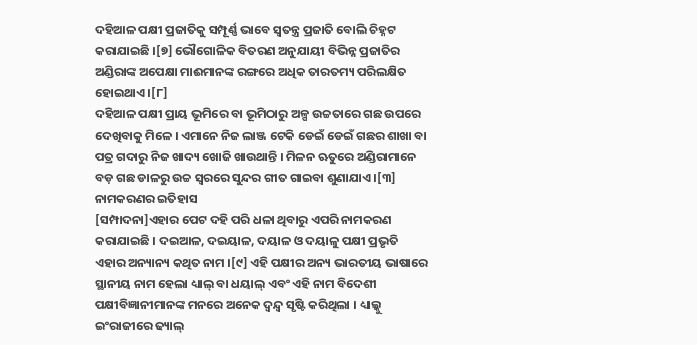ଦହିଆଳ ପକ୍ଷୀ ପ୍ରଜାତିକୁ ସମ୍ପୂର୍ଣ୍ଣ ଭାବେ ସ୍ୱତନ୍ତ୍ର ପ୍ରଜାତି ବୋଲି ଚିହ୍ନଟ କରାଯାଇଛି ।[୭] ଭୌଗୋଳିକ ବିତରଣ ଅନୁଯାୟୀ ବିଭିନ୍ନ ପ୍ରଜାତିର ଅଣ୍ଡିରାଙ୍କ ଅପେକ୍ଷା ମାଈମାନଙ୍କ ରଙ୍ଗରେ ଅଧିକ ତାରତମ୍ୟ ପରିଲକ୍ଷିତ ହୋଇଥାଏ ।[୮]
ଦହିଆଳ ପକ୍ଷୀ ପ୍ରାୟ ଭୂମିରେ ବା ଭୂମିଠାରୁ ଅଳ୍ପ ଉଚ୍ଚତାରେ ଗଛ ଉପରେ ଦେଖିବାକୁ ମିଳେ । ଏମାନେ ନିଜ ଲାଞ୍ଜ ଟେକି ଡେଇଁ ଡେଇଁ ଗଛର ଶାଖା ବା ପତ୍ର ଗଦାରୁ ନିଜ ଖାଦ୍ୟ ଖୋଜି ଖାଉଥାନ୍ତି । ମିଳନ ଋତୁରେ ଅଣ୍ଡିରାମାନେ ବଡ଼ ଗଛ ଡାଳରୁ ଉଚ୍ଚ ସ୍ୱରରେ ସୁନ୍ଦର ଗୀତ ଗାଇବା ଶୁଣାଯାଏ ।[୩]
ନାମକରଣର ଇତିହାସ
[ସମ୍ପାଦନା]ଏହାର ପେଟ ଦହି ପରି ଧଳା ଥିବାରୁ ଏପରି ନାମକରଣ କରାଯାଇଛି । ଦଇଆଳ, ଦଇୟାଳ, ଦୟାଳ ଓ ଦୟାଳୁ ପକ୍ଷୀ ପ୍ରଭୃତି ଏହାର ଅନ୍ୟାନ୍ୟ କଥିତ ନାମ ।[୯] ଏହି ପକ୍ଷୀର ଅନ୍ୟ ଭାରତୀୟ ଭାଷାରେ ସ୍ଥାନୀୟ ନାମ ହେଲା ଧ୍ୟାଲ୍ ବା ଧୟାଲ୍ ଏବଂ ଏହି ନାମ ବିଦେଶୀ ପକ୍ଷୀବିଜ୍ଞାନୀମାନଙ୍କ ମନରେ ଅନେକ ଦ୍ୱନ୍ଦ୍ୱ ସୃଷ୍ଟି କରିଥିଲା । ଧ୍ୟାଲ୍କୁ ଇଂରାଜୀରେ ଢ୍ୟାଲ୍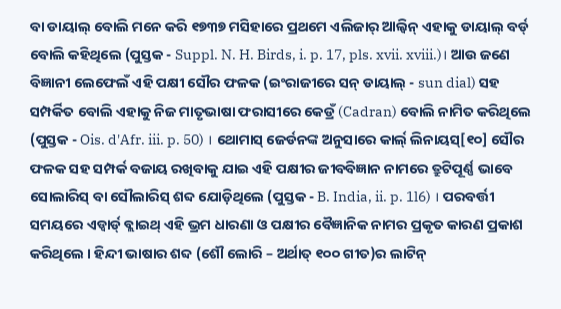ବା ଡାୟାଲ୍ ବୋଲି ମନେ କରି ୧୭୩୭ ମସିହାରେ ପ୍ରଥମେ ଏଲିଜାର୍ ଆଲ୍ବିନ୍ ଏହାକୁ ଡାୟାଲ୍ ବର୍ଡ୍ ବୋଲି କହିଥିଲେ (ପୁସ୍ତକ - Suppl. N. H. Birds, i. p. 17, pls. xvii. xviii.)। ଆଉ ଜଣେ ବିଜ୍ଞାନୀ ଲେଫେଲଁ ଏହି ପକ୍ଷୀ ସୌର ଫଳକ (ଇଂରାଜୀରେ ସନ୍ ଡାୟାଲ୍ - sun dial) ସହ ସମ୍ପର୍କିତ ବୋଲି ଏହାକୁ ନିଜ ମାତୃଭାଷା ଫରାସୀରେ କେଡ୍ରଁ (Cadran) ବୋଲି ନାମିତ କରିଥିଲେ (ପୁସ୍ତକ - Ois. d'Afr. iii. p. 50) । ଥୋମାସ୍ ଜେର୍ଡନଙ୍କ ଅନୁସାରେ କାର୍ଲ୍ ଲିନାୟସ୍[୧୦] ସୌର ଫଳକ ସହ ସମ୍ପର୍କ ବଜାୟ ରଖିବାକୁ ଯାଇ ଏହି ପକ୍ଷୀର ଜୀବବିଜ୍ଞାନ ନାମରେ ତ୍ରୁଟିପୂର୍ଣ୍ଣ ଭାବେ ସୋଲାରିସ୍ ବା ସୌଲାରିସ୍ ଶବ୍ଦ ଯୋଡ଼ିଥିଲେ (ପୁସ୍ତକ - B. India, ii. p. 1l6) । ପରବର୍ତ୍ତୀ ସମୟରେ ଏଡ୍ୱାର୍ଡ୍ ବ୍ଲାଇଥ୍ ଏହି ଭ୍ରମ ଧାରଣା ଓ ପକ୍ଷୀର ବୈଜ୍ଞାନିକ ନାମର ପ୍ରକୃତ କାରଣ ପ୍ରକାଶ କରିଥିଲେ । ହିନ୍ଦୀ ଭାଷାର ଶବ୍ଦ (ଶୌ ଲୋରି – ଅର୍ଥାତ୍ ୧୦୦ ଗୀତ)ର ଲାଟିନ୍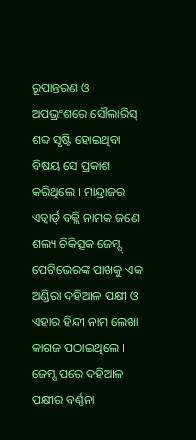ରୂପାନ୍ତରଣ ଓ ଅପଭ୍ରଂଶରେ ସୌଲାରିସ୍ ଶବ୍ଦ ସୃଷ୍ଟି ହୋଇଥିବା ବିଷୟ ସେ ପ୍ରକାଶ କରିଥିଲେ । ମାନ୍ଦ୍ରାଜର ଏଡ୍ୱାର୍ଡ୍ ବକ୍ଲି ନାମକ ଜଣେ ଶଲ୍ୟ ଚିକିତ୍ସକ ଜେମ୍ସ୍ ପେଟିଭେରଙ୍କ ପାଖକୁ ଏକ ଅଣ୍ଡିରା ଦହିଆଳ ପକ୍ଷୀ ଓ ଏହାର ହିନ୍ଦୀ ନାମ ଲେଖା କାଗଜ ପଠାଇଥିଲେ । ଜେମ୍ସ ପରେ ଦହିଆଳ ପକ୍ଷୀର ବର୍ଣ୍ଣନା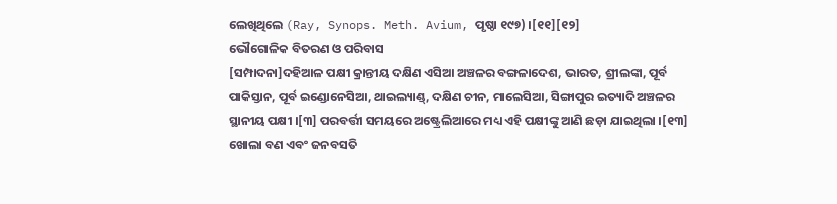ଲେଖିଥିଲେ (Ray, Synops. Meth. Avium, ପୃଷ୍ଠା ୧୯୭) ।[୧୧][୧୨]
ଭୌଗୋଳିକ ବିତରଣ ଓ ପରିବାସ
[ସମ୍ପାଦନା]ଦହିଆଳ ପକ୍ଷୀ କ୍ରାନ୍ତୀୟ ଦକ୍ଷିଣ ଏସିଆ ଅଞ୍ଚଳର ବଙ୍ଗଳାଦେଶ, ଭାରତ, ଶ୍ରୀଲଙ୍କା, ପୂର୍ବ ପାକିସ୍ତାନ, ପୂର୍ବ ଇଣ୍ଡୋନେସିଆ, ଥାଇଲ୍ୟାଣ୍ଡ୍, ଦକ୍ଷିଣ ଚୀନ, ମାଲେସିଆ, ସିଙ୍ଗାପୁର ଇତ୍ୟାଦି ଅଞ୍ଚଳର ସ୍ଥାନୀୟ ପକ୍ଷୀ ।[୩] ପରବର୍ତ୍ତୀ ସମୟରେ ଅଷ୍ଟ୍ରେଲିଆରେ ମଧ୍ୟ ଏହି ପକ୍ଷୀଙ୍କୁ ଆଣି ଛଡ଼ା ଯାଇଥିଲା ।[୧୩]
ଖୋଲା ବଣ ଏବଂ ଜନବସତି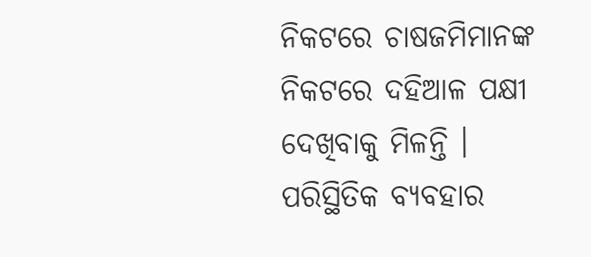ନିକଟରେ ଚାଷଜମିମାନଙ୍କ ନିକଟରେ ଦହିଆଳ ପକ୍ଷୀ ଦେଖିବାକୁ ମିଳନ୍ତି ।
ପରିସ୍ଥିତିକ ବ୍ୟବହାର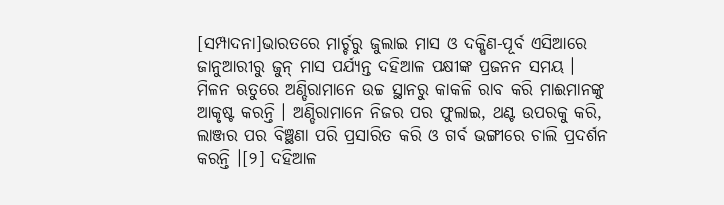[ସମ୍ପାଦନା]ଭାରତରେ ମାର୍ଚ୍ଚରୁ ଜୁଲାଇ ମାସ ଓ ଦକ୍ଷିଣ-ପୂର୍ବ ଏସିଆରେ ଜାନୁଆରୀରୁ ଜୁନ୍ ମାସ ପର୍ଯ୍ୟନ୍ତ ଦହିଆଳ ପକ୍ଷୀଙ୍କ ପ୍ରଜନନ ସମୟ । ମିଳନ ଋତୁରେ ଅଣ୍ଡିରାମାନେ ଉଚ୍ଚ ସ୍ଥାନରୁ କାକଳି ରାବ କରି ମାଈମାନଙ୍କୁ ଆକୃଷ୍ଟ କରନ୍ତି । ଅଣ୍ଡିରାମାନେ ନିଜର ପର ଫୁଲାଇ, ଥଣ୍ଟ ଉପରକୁ କରି, ଲାଞ୍ଜର ପର ବିଞ୍ଛଣା ପରି ପ୍ରସାରିତ କରି ଓ ଗର୍ବ ଭଙ୍ଗୀରେ ଚାଲି ପ୍ରଦର୍ଶନ କରନ୍ତି ।[୨] ଦହିଆଳ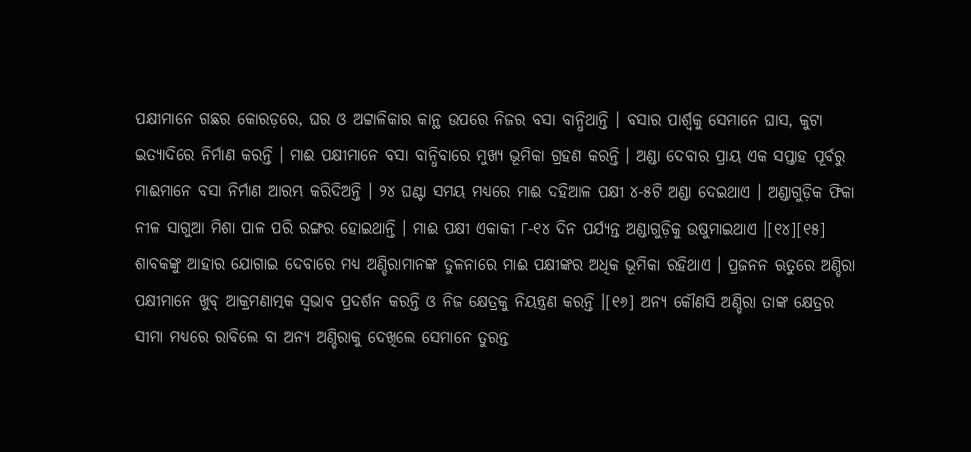ପକ୍ଷୀମାନେ ଗଛର କୋରଡ଼ରେ, ଘର ଓ ଅଟ୍ଟାଳିକାର କାନ୍ଥ ଉପରେ ନିଜର ବସା ବାନ୍ଧିଥାନ୍ତି । ବସାର ପାର୍ଶ୍ୱକୁ ସେମାନେ ଘାସ, କୁଟା ଇତ୍ୟାଦିରେ ନିର୍ମାଣ କରନ୍ତି । ମାଈ ପକ୍ଷୀମାନେ ବସା ବାନ୍ଧିବାରେ ମୁଖ୍ୟ ଭୂମିକା ଗ୍ରହଣ କରନ୍ତି । ଅଣ୍ଡା ଦେବାର ପ୍ରାୟ ଏକ ସପ୍ତାହ ପୂର୍ବରୁ ମାଈମାନେ ବସା ନିର୍ମାଣ ଆରମ୍ଭ କରିଦିଅନ୍ତି । ୨୪ ଘଣ୍ଟା ସମୟ ମଧ୍ୟରେ ମାଈ ଦହିଆଳ ପକ୍ଷୀ ୪-୫ଟି ଅଣ୍ଡା ଦେଇଥାଏ । ଅଣ୍ଡାଗୁଡ଼ିକ ଫିକା ନୀଳ ସାଗୁଆ ମିଶା ପାଳ ପରି ରଙ୍ଗର ହୋଇଥାନ୍ତି । ମାଈ ପକ୍ଷୀ ଏକାକୀ ୮-୧୪ ଦିନ ପର୍ଯ୍ୟନ୍ତ ଅଣ୍ଡାଗୁଡ଼ିକୁ ଉଷୁମାଇଥାଏ ।[୧୪][୧୫]
ଶାବକଙ୍କୁ ଆହାର ଯୋଗାଇ ଦେବାରେ ମଧ୍ୟ ଅଣ୍ଡିରାମାନଙ୍କ ତୁଳନାରେ ମାଈ ପକ୍ଷୀଙ୍କର ଅଧିକ ଭୂମିକା ରହିଥାଏ । ପ୍ରଜନନ ଋତୁରେ ଅଣ୍ଡିରା ପକ୍ଷୀମାନେ ଖୁବ୍ ଆକ୍ରମଣାତ୍ମକ ସ୍ୱଭାବ ପ୍ରଦର୍ଶନ କରନ୍ତି ଓ ନିଜ କ୍ଷେତ୍ରକୁ ନିୟନ୍ତ୍ରଣ କରନ୍ତି ।[୧୬] ଅନ୍ୟ କୌଣସି ଅଣ୍ଡିରା ତାଙ୍କ କ୍ଷେତ୍ରର ସୀମା ମଧ୍ୟରେ ରାବିଲେ ବା ଅନ୍ୟ ଅଣ୍ଡିରାକୁ ଦେଖିଲେ ସେମାନେ ତୁରନ୍ତ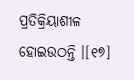ପ୍ରତିକ୍ରିୟାଶୀଳ ହୋଇଉଠନ୍ତି ।[୧୭]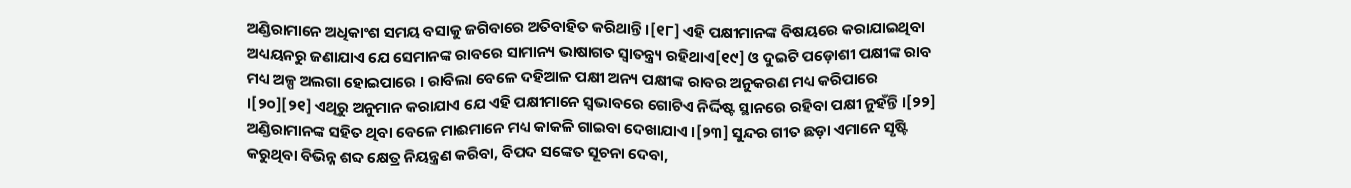ଅଣ୍ଡିରାମାନେ ଅଧିକାଂଶ ସମୟ ବସାକୁ ଜଗିବାରେ ଅତିବାହିତ କରିଥାନ୍ତି ।[୧୮] ଏହି ପକ୍ଷୀମାନଙ୍କ ବିଷୟରେ କରାଯାଇଥିବା ଅଧ୍ୟୟନରୁ ଜଣାଯାଏ ଯେ ସେମାନଙ୍କ ରାବରେ ସାମାନ୍ୟ ଭାଷାଗତ ସ୍ୱାତନ୍ତ୍ର୍ୟ ରହିଥାଏ[୧୯] ଓ ଦୁଇଟି ପଡ଼ୋଶୀ ପକ୍ଷୀଙ୍କ ରାବ ମଧ୍ୟ ଅଳ୍ପ ଅଲଗା ହୋଇପାରେ । ରାବିଲା ବେଳେ ଦହିଆଳ ପକ୍ଷୀ ଅନ୍ୟ ପକ୍ଷୀଙ୍କ ରାବର ଅନୁକରଣ ମଧ୍ୟ କରିପାରେ ।[୨୦][୨୧] ଏଥିରୁ ଅନୁମାନ କରାଯାଏ ଯେ ଏହି ପକ୍ଷୀମାନେ ସ୍ୱଭାବରେ ଗୋଟିଏ ନିର୍ଦ୍ଦିଷ୍ଟ ସ୍ଥାନରେ ରହିବା ପକ୍ଷୀ ନୁହଁନ୍ତି ।[୨୨] ଅଣ୍ଡିରାମାନଙ୍କ ସହିତ ଥିବା ବେଳେ ମାଈମାନେ ମଧ୍ୟ କାକଳି ଗାଇବା ଦେଖାଯାଏ ।[୨୩] ସୁନ୍ଦର ଗୀତ ଛଡ଼ା ଏମାନେ ସୃଷ୍ଟି କରୁଥିବା ବିଭିନ୍ନ ଶବ୍ଦ କ୍ଷେତ୍ର ନିୟନ୍ତ୍ରଣ କରିବା, ବିପଦ ସଙ୍କେତ ସୂଚନା ଦେବା,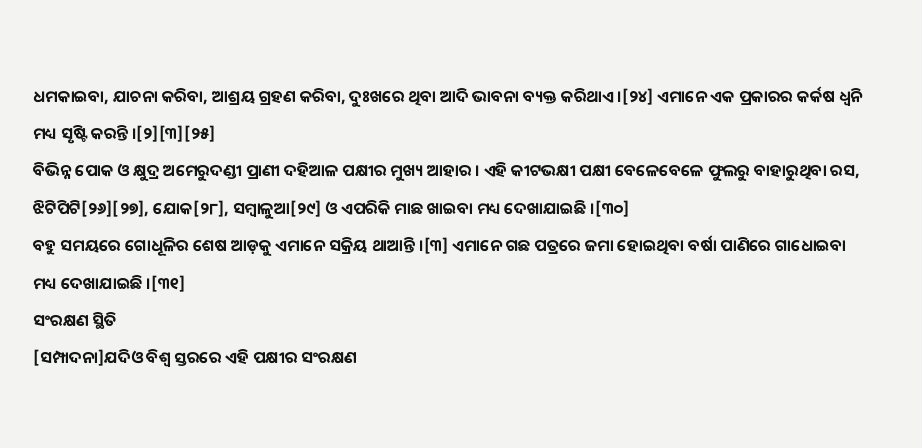ଧମକାଇବା, ଯାଚନା କରିବା, ଆଶ୍ରୟ ଗ୍ରହଣ କରିବା, ଦୁଃଖରେ ଥିବା ଆଦି ଭାବନା ବ୍ୟକ୍ତ କରିଥାଏ ।[୨୪] ଏମାନେ ଏକ ପ୍ରକାରର କର୍କଷ ଧ୍ୱନି ମଧ୍ୟ ସୃଷ୍ଟି କରନ୍ତି ।[୨][୩][୨୫]
ବିଭିନ୍ନ ପୋକ ଓ କ୍ଷୁଦ୍ର ଅମେରୁଦଣ୍ଡୀ ପ୍ରାଣୀ ଦହିଆଳ ପକ୍ଷୀର ମୁଖ୍ୟ ଆହାର । ଏହି କୀଟଭକ୍ଷୀ ପକ୍ଷୀ ବେଳେବେଳେ ଫୁଲରୁ ବାହାରୁଥିବା ରସ, ଝିଟିପିଟି[୨୬][୨୭], ଯୋକ[୨୮], ସମ୍ବାଳୁଆ[୨୯] ଓ ଏପରିକି ମାଛ ଖାଇବା ମଧ୍ୟ ଦେଖାଯାଇଛି ।[୩୦]
ବହୁ ସମୟରେ ଗୋଧୂଳିର ଶେଷ ଆଡ଼କୁ ଏମାନେ ସକ୍ରିୟ ଥାଆନ୍ତି ।[୩] ଏମାନେ ଗଛ ପତ୍ରରେ ଜମା ହୋଇଥିବା ବର୍ଷା ପାଣିରେ ଗାଧୋଇବା ମଧ୍ୟ ଦେଖାଯାଇଛି ।[୩୧]
ସଂରକ୍ଷଣ ସ୍ଥିତି
[ସମ୍ପାଦନା]ଯଦିଓ ବିଶ୍ୱ ସ୍ତରରେ ଏହି ପକ୍ଷୀର ସଂରକ୍ଷଣ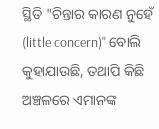ସ୍ଥିତି "ଚିନ୍ତାର କାରଣ ନୁହେଁ (little concern)" ବୋଲି କୁହାଯାଉଛି, ତଥାପି କିଛି ଅଞ୍ଚଳରେ ଏମାନଙ୍କ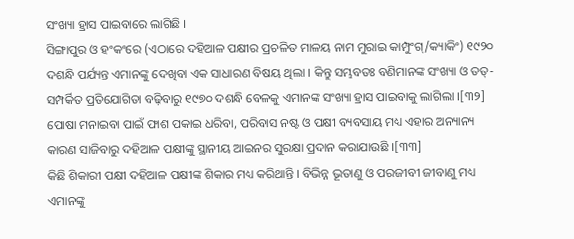ସଂଖ୍ୟା ହ୍ରାସ ପାଇବାରେ ଲାଗିଛି ।
ସିଙ୍ଗାପୁର ଓ ହଂକଂରେ (ଏଠାରେ ଦହିଆଳ ପକ୍ଷୀର ପ୍ରଚଳିତ ମାଳୟ ନାମ ମୁରାଇ କାମ୍ପୁଂଗ୍/କ୍ୟାକିଂ) ୧୯୨୦ ଦଶନ୍ଧି ପର୍ଯ୍ୟନ୍ତ ଏମାନଙ୍କୁ ଦେଖିବା ଏକ ସାଧାରଣ ବିଷୟ ଥିଲା । କିନ୍ତୁ ସମ୍ଭବତଃ ବଣିମାନଙ୍କ ସଂଖ୍ୟା ଓ ତତ୍-ସମ୍ପର୍କିତ ପ୍ରତିଯୋଗିତା ବଢ଼ିବାରୁ ୧୯୭୦ ଦଶନ୍ଧି ବେଳକୁ ଏମାନଙ୍କ ସଂଖ୍ୟା ହ୍ରାସ ପାଇବାକୁ ଲାଗିଲା ।[୩୨] ପୋଷା ମନାଇବା ପାଇଁ ଫାଶ ପକାଇ ଧରିବା, ପରିବାସ ନଷ୍ଟ ଓ ପକ୍ଷୀ ବ୍ୟବସାୟ ମଧ୍ୟ ଏହାର ଅନ୍ୟାନ୍ୟ କାରଣ ସାଜିବାରୁ ଦହିଆଳ ପକ୍ଷୀଙ୍କୁ ସ୍ଥାନୀୟ ଆଇନର ସୁରକ୍ଷା ପ୍ରଦାନ କରାଯାଉଛି ।[୩୩]
କିଛି ଶିକାରୀ ପକ୍ଷୀ ଦହିଆଳ ପକ୍ଷୀଙ୍କ ଶିକାର ମଧ୍ୟ କରିଥାନ୍ତି । ବିଭିନ୍ନ ଭୂତାଣୁ ଓ ପରଜୀବୀ ଜୀବାଣୁ ମଧ୍ୟ ଏମାନଙ୍କୁ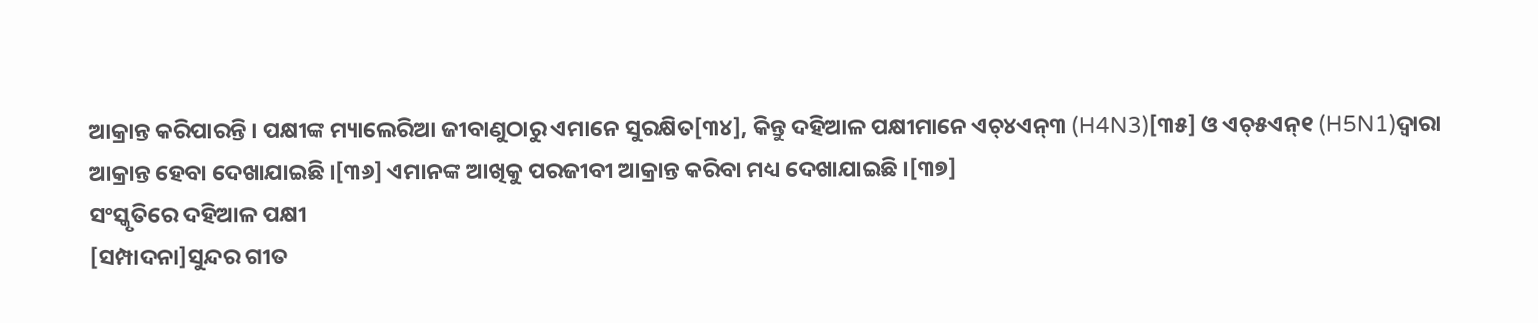ଆକ୍ରାନ୍ତ କରିପାରନ୍ତି । ପକ୍ଷୀଙ୍କ ମ୍ୟାଲେରିଆ ଜୀବାଣୁଠାରୁ ଏମାନେ ସୁରକ୍ଷିତ[୩୪], କିନ୍ତୁ ଦହିଆଳ ପକ୍ଷୀମାନେ ଏଚ୍୪ଏନ୍୩ (H4N3)[୩୫] ଓ ଏଚ୍୫ଏନ୍୧ (H5N1)ଦ୍ୱାରା ଆକ୍ରାନ୍ତ ହେବା ଦେଖାଯାଇଛି ।[୩୬] ଏମାନଙ୍କ ଆଖିକୁ ପରଜୀବୀ ଆକ୍ରାନ୍ତ କରିବା ମଧ୍ୟ ଦେଖାଯାଇଛି ।[୩୭]
ସଂସ୍କୃତିରେ ଦହିଆଳ ପକ୍ଷୀ
[ସମ୍ପାଦନା]ସୁନ୍ଦର ଗୀତ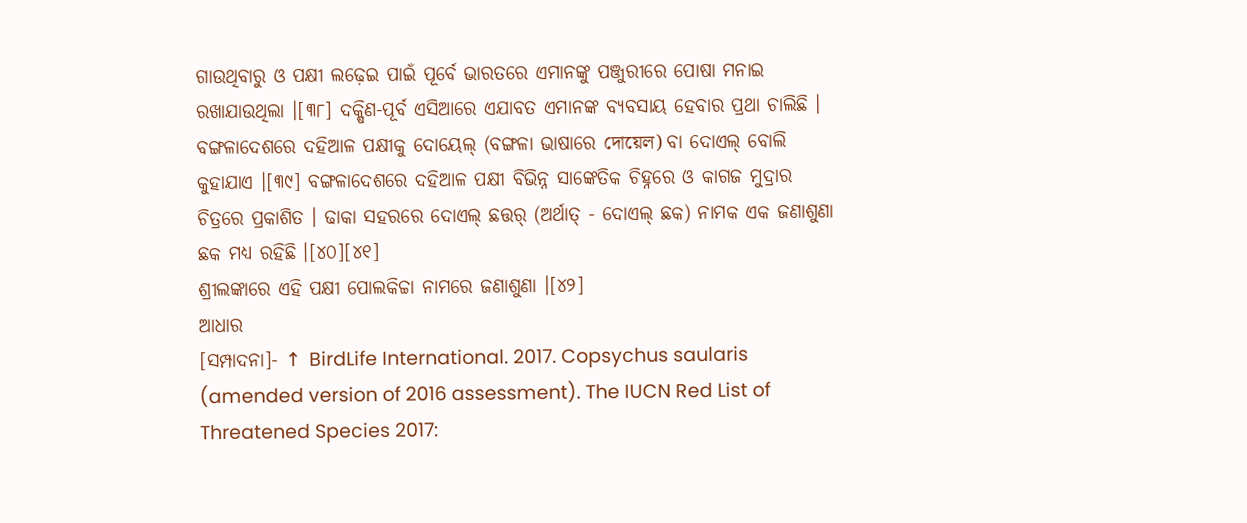ଗାଉଥିବାରୁ ଓ ପକ୍ଷୀ ଲଢ଼େଇ ପାଇଁ ପୂର୍ବେ ଭାରତରେ ଏମାନଙ୍କୁ ପଞ୍ଜୁରୀରେ ପୋଷା ମନାଇ ରଖାଯାଉଥିଲା ।[୩୮] ଦକ୍ଷିଣ-ପୂର୍ବ ଏସିଆରେ ଏଯାବତ ଏମାନଙ୍କ ବ୍ୟବସାୟ ହେବାର ପ୍ରଥା ଚାଲିଛି ।
ବଙ୍ଗଳାଦେଶରେ ଦହିଆଳ ପକ୍ଷୀକୁ ଦୋୟେଲ୍ (ବଙ୍ଗଳା ଭାଷାରେ দোয়েল) ବା ଦୋଏଲ୍ ବୋଲି କୁହାଯାଏ ।[୩୯] ବଙ୍ଗଳାଦେଶରେ ଦହିଆଳ ପକ୍ଷୀ ବିଭିନ୍ନ ସାଙ୍କେତିକ ଚିହ୍ନରେ ଓ କାଗଜ ମୁଦ୍ରାର ଚିତ୍ରରେ ପ୍ରକାଶିତ । ଢାକା ସହରରେ ଦୋଏଲ୍ ଛତ୍ତର୍ (ଅର୍ଥାତ୍ - ଦୋଏଲ୍ ଛକ) ନାମକ ଏକ ଜଣାଶୁଣା ଛକ ମଧ୍ୟ ରହିଛି ।[୪୦][୪୧]
ଶ୍ରୀଲଙ୍କାରେ ଏହି ପକ୍ଷୀ ପୋଲକିଚ୍ଚା ନାମରେ ଜଣାଶୁଣା ।[୪୨]
ଆଧାର
[ସମ୍ପାଦନା]- ↑ BirdLife International. 2017. Copsychus saularis (amended version of 2016 assessment). The IUCN Red List of Threatened Species 2017: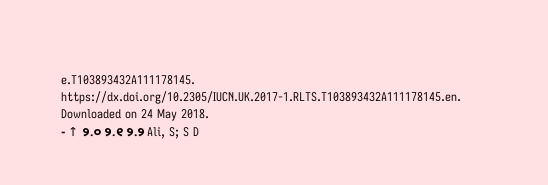e.T103893432A111178145. https://dx.doi.org/10.2305/IUCN.UK.2017-1.RLTS.T103893432A111178145.en. Downloaded on 24 May 2018.
- ↑ ୨.୦ ୨.୧ ୨.୨ Ali, S; S D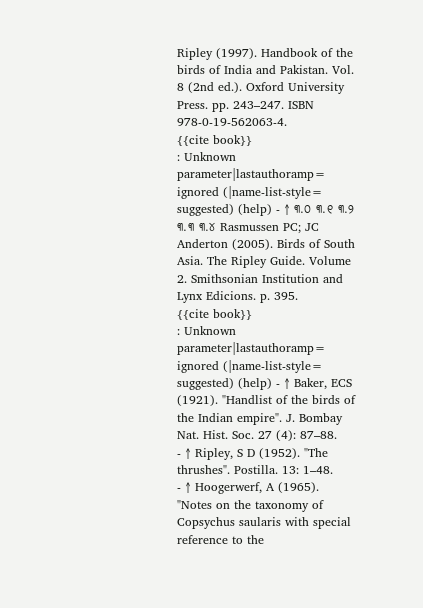Ripley (1997). Handbook of the birds of India and Pakistan. Vol. 8 (2nd ed.). Oxford University Press. pp. 243–247. ISBN 978-0-19-562063-4.
{{cite book}}
: Unknown parameter|lastauthoramp=
ignored (|name-list-style=
suggested) (help) - ↑ ୩.୦ ୩.୧ ୩.୨ ୩.୩ ୩.୪ Rasmussen PC; JC Anderton (2005). Birds of South Asia. The Ripley Guide. Volume 2. Smithsonian Institution and Lynx Edicions. p. 395.
{{cite book}}
: Unknown parameter|lastauthoramp=
ignored (|name-list-style=
suggested) (help) - ↑ Baker, ECS (1921). "Handlist of the birds of the Indian empire". J. Bombay Nat. Hist. Soc. 27 (4): 87–88.
- ↑ Ripley, S D (1952). "The thrushes". Postilla. 13: 1–48.
- ↑ Hoogerwerf, A (1965). "Notes on the taxonomy of Copsychus saularis with special reference to the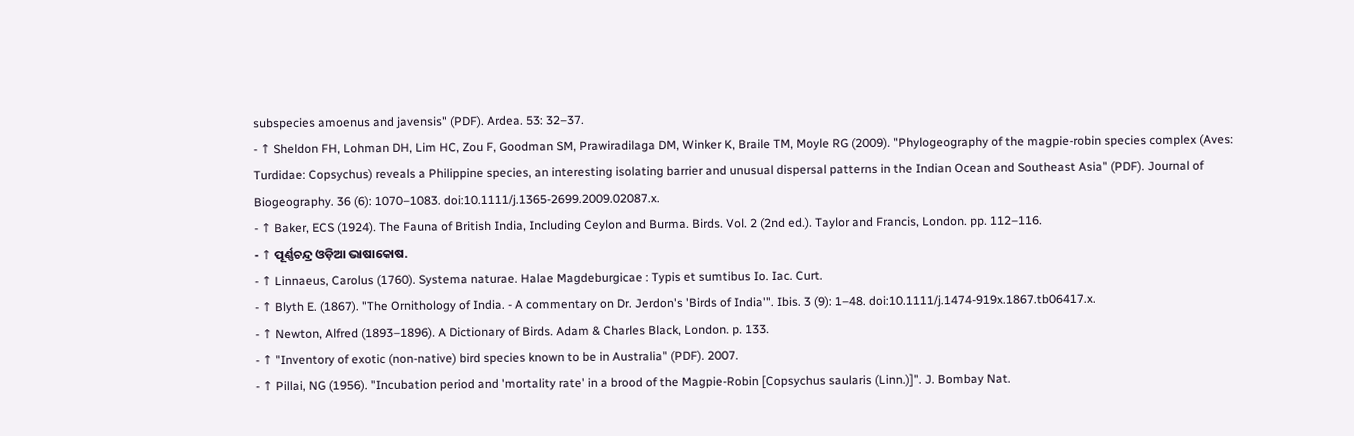subspecies amoenus and javensis" (PDF). Ardea. 53: 32–37.
- ↑ Sheldon FH, Lohman DH, Lim HC, Zou F, Goodman SM, Prawiradilaga DM, Winker K, Braile TM, Moyle RG (2009). "Phylogeography of the magpie-robin species complex (Aves: Turdidae: Copsychus) reveals a Philippine species, an interesting isolating barrier and unusual dispersal patterns in the Indian Ocean and Southeast Asia" (PDF). Journal of Biogeography. 36 (6): 1070–1083. doi:10.1111/j.1365-2699.2009.02087.x.
- ↑ Baker, ECS (1924). The Fauna of British India, Including Ceylon and Burma. Birds. Vol. 2 (2nd ed.). Taylor and Francis, London. pp. 112–116.
- ↑ ପୂର୍ଣ୍ଣଚନ୍ଦ୍ର ଓଡ଼ିଆ ଭାଷାକୋଷ.
- ↑ Linnaeus, Carolus (1760). Systema naturae. Halae Magdeburgicae : Typis et sumtibus Io. Iac. Curt.
- ↑ Blyth E. (1867). "The Ornithology of India. - A commentary on Dr. Jerdon's 'Birds of India'". Ibis. 3 (9): 1–48. doi:10.1111/j.1474-919x.1867.tb06417.x.
- ↑ Newton, Alfred (1893–1896). A Dictionary of Birds. Adam & Charles Black, London. p. 133.
- ↑ "Inventory of exotic (non-native) bird species known to be in Australia" (PDF). 2007.
- ↑ Pillai, NG (1956). "Incubation period and 'mortality rate' in a brood of the Magpie-Robin [Copsychus saularis (Linn.)]". J. Bombay Nat.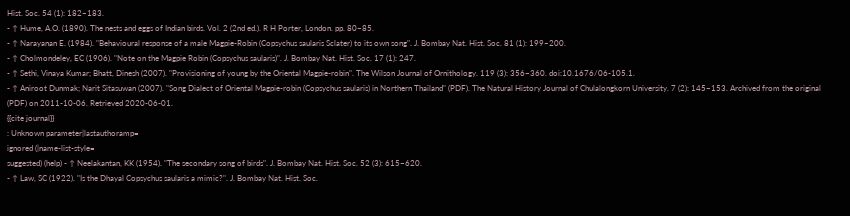Hist. Soc. 54 (1): 182–183.
- ↑ Hume, A.O. (1890). The nests and eggs of Indian birds. Vol. 2 (2nd ed.). R H Porter, London. pp. 80–85.
- ↑ Narayanan E. (1984). "Behavioural response of a male Magpie-Robin (Copsychus saularis Sclater) to its own song". J. Bombay Nat. Hist. Soc. 81 (1): 199–200.
- ↑ Cholmondeley, EC (1906). "Note on the Magpie Robin (Copsychus saularis)". J. Bombay Nat. Hist. Soc. 17 (1): 247.
- ↑ Sethi, Vinaya Kumar; Bhatt, Dinesh (2007). "Provisioning of young by the Oriental Magpie-robin". The Wilson Journal of Ornithology. 119 (3): 356–360. doi:10.1676/06-105.1.
- ↑ Aniroot Dunmak; Narit Sitasuwan (2007). "Song Dialect of Oriental Magpie-robin (Copsychus saularis) in Northern Thailand" (PDF). The Natural History Journal of Chulalongkorn University. 7 (2): 145–153. Archived from the original (PDF) on 2011-10-06. Retrieved 2020-06-01.
{{cite journal}}
: Unknown parameter|lastauthoramp=
ignored (|name-list-style=
suggested) (help) - ↑ Neelakantan, KK (1954). "The secondary song of birds". J. Bombay Nat. Hist. Soc. 52 (3): 615–620.
- ↑ Law, SC (1922). "Is the Dhayal Copsychus saularis a mimic?". J. Bombay Nat. Hist. Soc.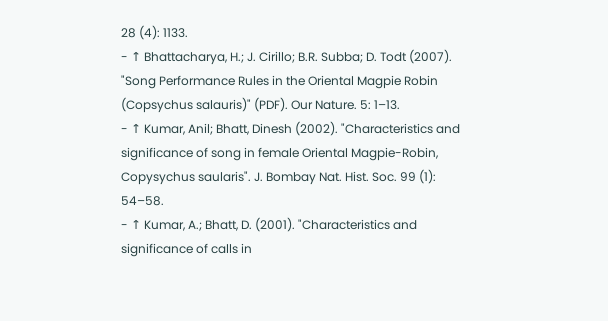28 (4): 1133.
- ↑ Bhattacharya, H.; J. Cirillo; B.R. Subba; D. Todt (2007). "Song Performance Rules in the Oriental Magpie Robin (Copsychus salauris)" (PDF). Our Nature. 5: 1–13.
- ↑ Kumar, Anil; Bhatt, Dinesh (2002). "Characteristics and significance of song in female Oriental Magpie-Robin, Copysychus saularis". J. Bombay Nat. Hist. Soc. 99 (1): 54–58.
- ↑ Kumar, A.; Bhatt, D. (2001). "Characteristics and significance of calls in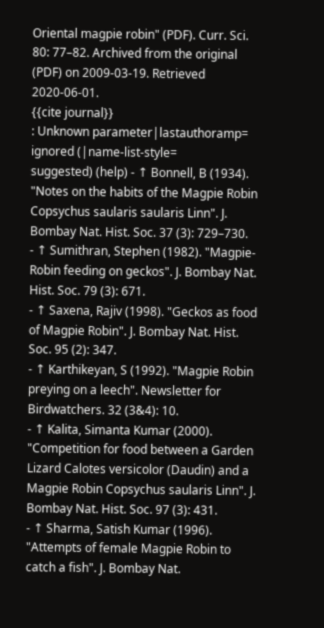Oriental magpie robin" (PDF). Curr. Sci. 80: 77–82. Archived from the original (PDF) on 2009-03-19. Retrieved 2020-06-01.
{{cite journal}}
: Unknown parameter|lastauthoramp=
ignored (|name-list-style=
suggested) (help) - ↑ Bonnell, B (1934). "Notes on the habits of the Magpie Robin Copsychus saularis saularis Linn". J. Bombay Nat. Hist. Soc. 37 (3): 729–730.
- ↑ Sumithran, Stephen (1982). "Magpie-Robin feeding on geckos". J. Bombay Nat. Hist. Soc. 79 (3): 671.
- ↑ Saxena, Rajiv (1998). "Geckos as food of Magpie Robin". J. Bombay Nat. Hist. Soc. 95 (2): 347.
- ↑ Karthikeyan, S (1992). "Magpie Robin preying on a leech". Newsletter for Birdwatchers. 32 (3&4): 10.
- ↑ Kalita, Simanta Kumar (2000). "Competition for food between a Garden Lizard Calotes versicolor (Daudin) and a Magpie Robin Copsychus saularis Linn". J. Bombay Nat. Hist. Soc. 97 (3): 431.
- ↑ Sharma, Satish Kumar (1996). "Attempts of female Magpie Robin to catch a fish". J. Bombay Nat.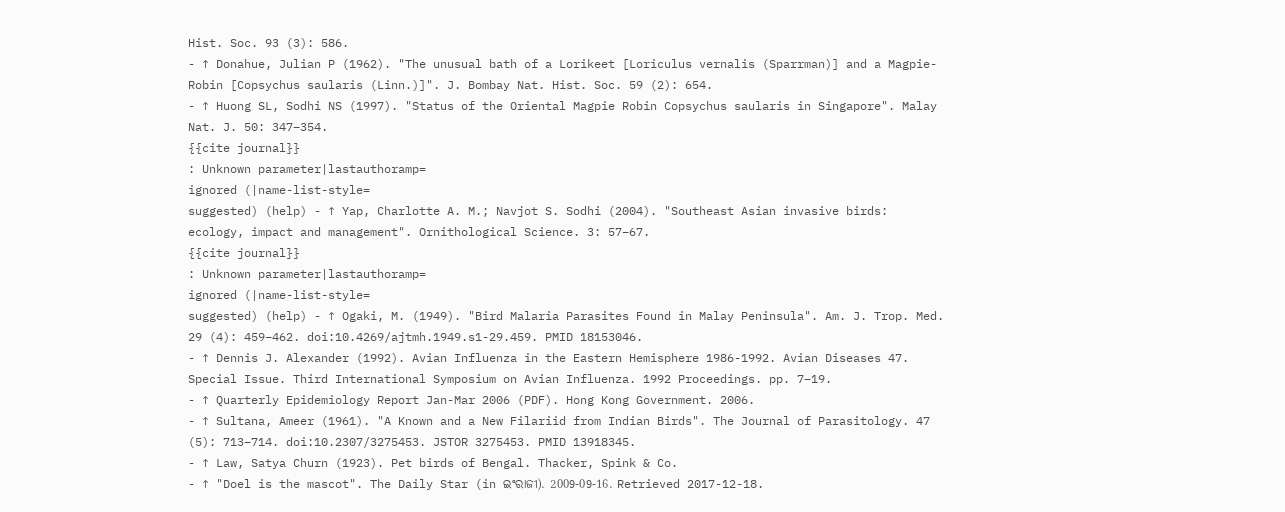Hist. Soc. 93 (3): 586.
- ↑ Donahue, Julian P (1962). "The unusual bath of a Lorikeet [Loriculus vernalis (Sparrman)] and a Magpie-Robin [Copsychus saularis (Linn.)]". J. Bombay Nat. Hist. Soc. 59 (2): 654.
- ↑ Huong SL, Sodhi NS (1997). "Status of the Oriental Magpie Robin Copsychus saularis in Singapore". Malay Nat. J. 50: 347–354.
{{cite journal}}
: Unknown parameter|lastauthoramp=
ignored (|name-list-style=
suggested) (help) - ↑ Yap, Charlotte A. M.; Navjot S. Sodhi (2004). "Southeast Asian invasive birds: ecology, impact and management". Ornithological Science. 3: 57–67.
{{cite journal}}
: Unknown parameter|lastauthoramp=
ignored (|name-list-style=
suggested) (help) - ↑ Ogaki, M. (1949). "Bird Malaria Parasites Found in Malay Peninsula". Am. J. Trop. Med. 29 (4): 459–462. doi:10.4269/ajtmh.1949.s1-29.459. PMID 18153046.
- ↑ Dennis J. Alexander (1992). Avian Influenza in the Eastern Hemisphere 1986-1992. Avian Diseases 47. Special Issue. Third International Symposium on Avian Influenza. 1992 Proceedings. pp. 7–19.
- ↑ Quarterly Epidemiology Report Jan-Mar 2006 (PDF). Hong Kong Government. 2006.
- ↑ Sultana, Ameer (1961). "A Known and a New Filariid from Indian Birds". The Journal of Parasitology. 47 (5): 713–714. doi:10.2307/3275453. JSTOR 3275453. PMID 13918345.
- ↑ Law, Satya Churn (1923). Pet birds of Bengal. Thacker, Spink & Co.
- ↑ "Doel is the mascot". The Daily Star (in ଇଂରାଜୀ). 2009-09-16. Retrieved 2017-12-18.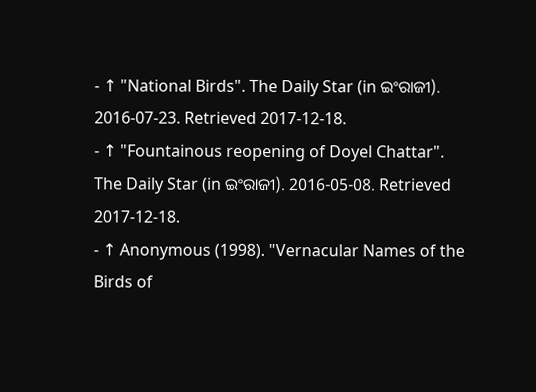- ↑ "National Birds". The Daily Star (in ଇଂରାଜୀ). 2016-07-23. Retrieved 2017-12-18.
- ↑ "Fountainous reopening of Doyel Chattar". The Daily Star (in ଇଂରାଜୀ). 2016-05-08. Retrieved 2017-12-18.
- ↑ Anonymous (1998). "Vernacular Names of the Birds of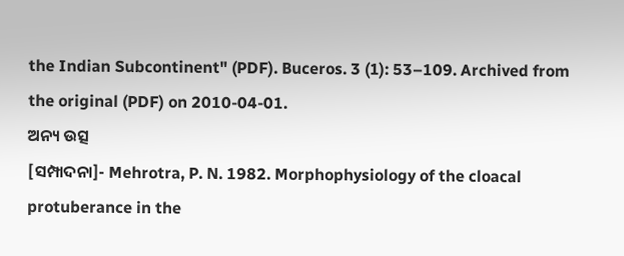the Indian Subcontinent" (PDF). Buceros. 3 (1): 53–109. Archived from the original (PDF) on 2010-04-01.
ଅନ୍ୟ ଉତ୍ସ
[ସମ୍ପାଦନା]- Mehrotra, P. N. 1982. Morphophysiology of the cloacal protuberance in the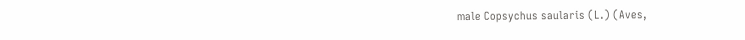male Copsychus saularis (L.) (Aves,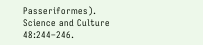Passeriformes). Science and Culture 48:244–246.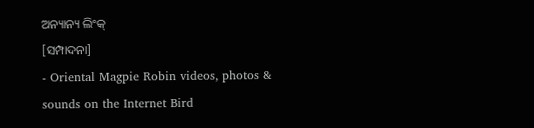ଅନ୍ୟାନ୍ୟ ଲିଂକ୍
[ସମ୍ପାଦନା]
- Oriental Magpie Robin videos, photos & sounds on the Internet Bird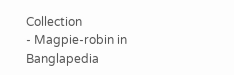Collection
- Magpie-robin in Banglapedia